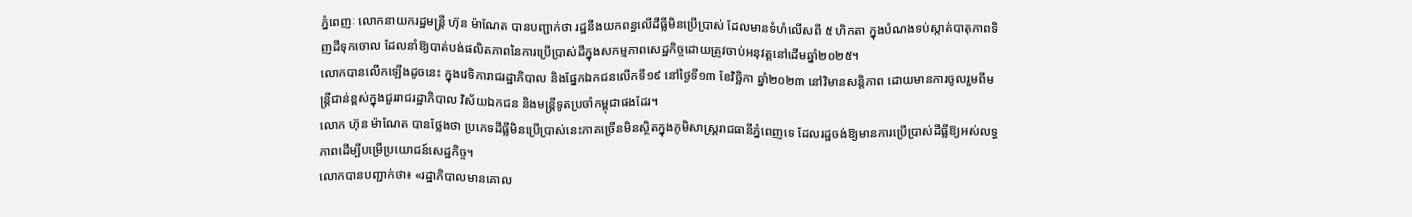ភ្នំពេញៈ លោកនាយករដ្ឋមន្ត្រី ហ៊ុន ម៉ាណែត បានបញ្ជាក់ថា រដ្ឋនឹងយកពន្ធលើដីធ្លីមិនប្រើប្រាស់ ដែលមានទំហំលើសពី ៥ ហិកតា ក្នុងបំណងទប់ស្កាត់បាតុភាពទិញដីទុកចោល ដែលនាំឱ្យបាត់បង់ផលិតភាពនៃការប្រើប្រាស់ដីក្នុងសកម្មភាពសេដ្ឋកិច្ចដោយត្រូវចាប់អនុវត្តនៅដើមឆ្នាំ២០២៥។
លោកបានលើកឡើងដូចនេះ ក្នុងវេទិការាជរដ្ឋាភិបាល និងផ្នែកឯកជនលើកទី១៩ នៅថ្ងៃទី១៣ ខែវិច្ឆិកា ឆ្នាំ២០២៣ នៅវិមានសន្តិភាព ដោយមានការចូលរួមពីមន្ត្រីជាន់ខ្ពស់ក្នុងជួររាជរដ្ឋាភិបាល វិស័យឯកជន និងមន្ត្រីទូតប្រចាំកម្ពុជាផងដែរ។
លោក ហ៊ុន ម៉ាណែត បានថ្លែងថា ប្រភេទដីធ្លីមិនប្រើប្រាស់នេះភាគច្រើនមិនស្ថិតក្នុងភូមិសាស្ត្ររាជធានីភ្នំពេញទេ ដែលរដ្ឋចង់ឱ្យមានការប្រើប្រាស់ដីធ្លីឱ្យអស់លទ្ធភាពដើម្បីបម្រើប្រយោជន៍សេដ្ឋកិច្ច។
លោកបានបញ្ជាក់ថា៖ «រដ្ឋាភិបាលមានគោល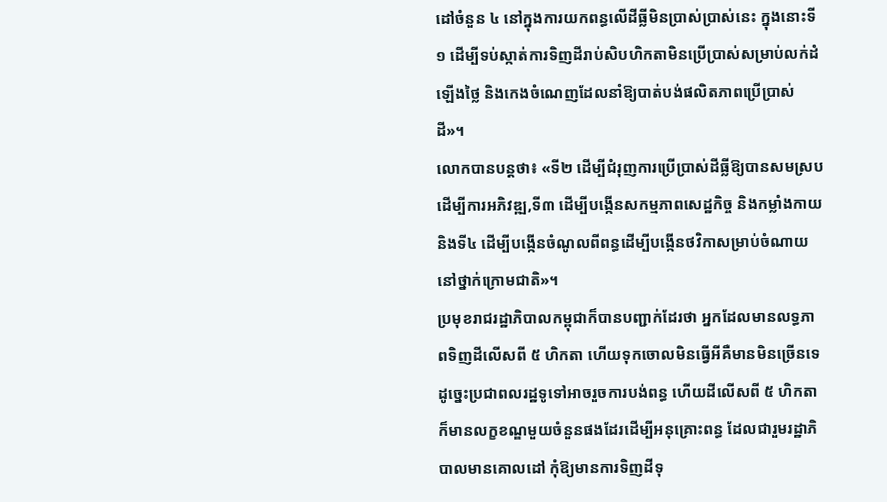ដៅចំនួន ៤ នៅក្នុងការយកពន្ធលើដីធ្លីមិនប្រាស់ប្រាស់នេះ ក្នុងនោះទី១ ដើម្បីទប់ស្កាត់ការទិញដីរាប់សិបហិកតាមិនប្រើប្រាស់សម្រាប់លក់ដំឡើងថ្លៃ និងកេងចំណេញដែលនាំឱ្យបាត់បង់ផលិតភាពប្រើប្រាស់ដី»។
លោកបានបន្តថា៖ «ទី២ ដើម្បីជំរុញការប្រើប្រាស់ដីធ្លីឱ្យបានសមស្របដើម្បីការអភិវឌ្ឍ,ទី៣ ដើម្បីបង្កើនសកម្មភាពសេដ្ឋកិច្ច និងកម្លាំងកាយ និងទី៤ ដើម្បីបង្កើនចំណូលពីពន្ធដើម្បីបង្កើនថវិកាសម្រាប់ចំណាយនៅថ្នាក់ក្រោមជាតិ»។
ប្រមុខរាជរដ្ឋាភិបាលកម្ពុជាក៏បានបញ្ជាក់ដែរថា អ្នកដែលមានលទ្ធភាពទិញដីលើសពី ៥ ហិកតា ហើយទុកចោលមិនធ្វើអីគឺមានមិនច្រើនទេ ដូច្នេះប្រជាពលរដ្ឋទូទៅអាចរួចការបង់ពន្ធ ហើយដីលើសពី ៥ ហិកតា ក៏មានលក្ខខណ្ឌមួយចំនួនផងដែរដើម្បីអនុគ្រោះពន្ធ ដែលជារួមរដ្ឋាភិបាលមានគោលដៅ កុំឱ្យមានការទិញដីទុ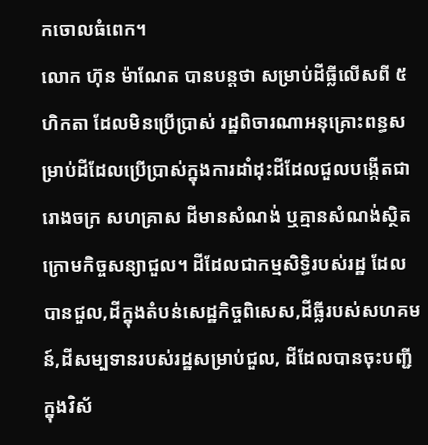កចោលធំពេក។
លោក ហ៊ុន ម៉ាណែត បានបន្តថា សម្រាប់ដីធ្លីលើសពី ៥ ហិកតា ដែលមិនប្រើប្រាស់ រដ្ឋពិចារណាអនុគ្រោះពន្ធសម្រាប់ដីដែលប្រើប្រាស់ក្នុងការដាំដុះដីដែលជួលបង្កើតជារោងចក្រ សហគ្រាស ដីមានសំណង់ ឬគ្មានសំណង់ស្ថិតក្រោមកិច្ចសន្យាជួល។ ដីដែលជាកម្មសិទ្ធិរបស់រដ្ឋ ដែលបានជួល,ដីក្នុងតំបន់សេដ្ឋកិច្ចពិសេស,ដីធ្លីរបស់សហគមន៍,ដីសម្បទានរបស់រដ្ឋសម្រាប់ជួល, ដីដែលបានចុះបញ្ជីក្នុងវិស័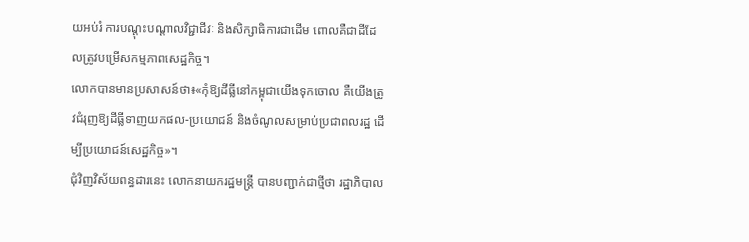យអប់រំ ការបណ្តុះបណ្តាលវិជ្ជាជីវៈ និងសិក្សាធិការជាដើម ពោលគឺជាដីដែលត្រូវបម្រើសកម្មភាពសេដ្ឋកិច្ច។
លោកបានមានប្រសាសន៍ថា៖«កុំឱ្យដីធ្លីនៅកម្ពុជាយើងទុកចោល គឺយើងត្រូវជំរុញឱ្យដីធ្លីទាញយកផល-ប្រយោជន៍ និងចំណូលសម្រាប់ប្រជាពលរដ្ឋ ដើម្បីប្រយោជន៍សេដ្ឋកិច្ច»។
ជុំវិញវិស័យពន្ធដារនេះ លោកនាយករដ្ឋមន្ត្រី បានបញ្ជាក់ជាថ្មីថា រដ្ឋាភិបាល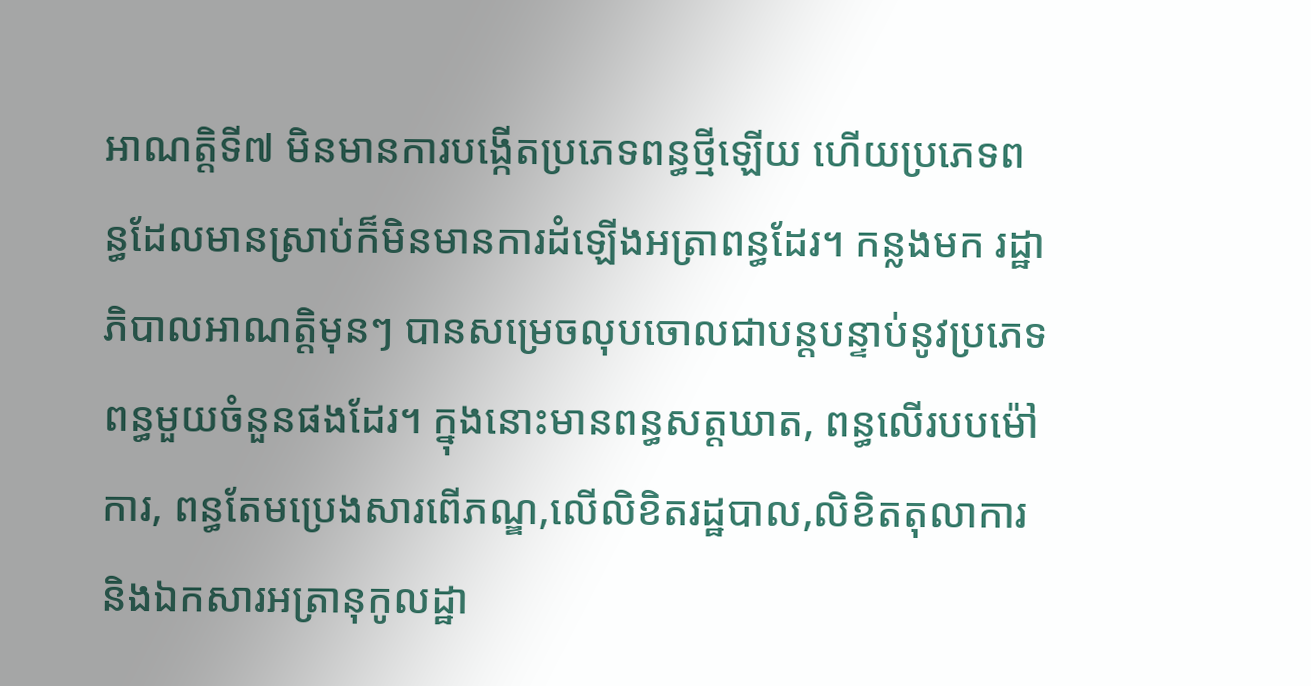អាណត្តិទី៧ មិនមានការបង្កើតប្រភេទពន្ធថ្មីឡើយ ហើយប្រភេទពន្ធដែលមានស្រាប់ក៏មិនមានការដំឡើងអត្រាពន្ធដែរ។ កន្លងមក រដ្ឋាភិបាលអាណត្តិមុនៗ បានសម្រេចលុបចោលជាបន្តបន្ទាប់នូវប្រភេទពន្ធមួយចំនួនផងដែរ។ ក្នុងនោះមានពន្ធសត្តឃាត, ពន្ធលើរបបម៉ៅការ, ពន្ធតែមប្រេងសារពើភណ្ឌ,លើលិខិតរដ្ឋបាល,លិខិតតុលាការ និងឯកសារអត្រានុកូលដ្ឋា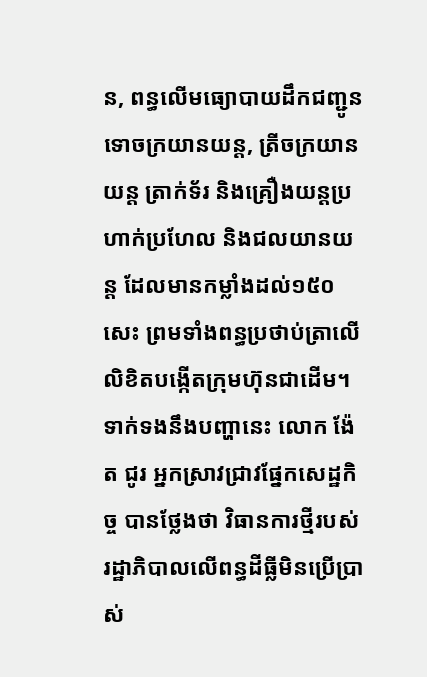ន, ពន្ធលើមធ្យោបាយដឹកជញ្ជូនទោចក្រយានយន្ដ, ត្រីចក្រយានយន្ដ ត្រាក់ទ័រ និងគ្រឿងយន្ដប្រហាក់ប្រហែល និងជលយានយន្ដ ដែលមានកម្លាំងដល់១៥០សេះ ព្រមទាំងពន្ធប្រថាប់ត្រាលើលិខិតបង្កើតក្រុមហ៊ុនជាដើម។
ទាក់ទងនឹងបញ្ហានេះ លោក ង៉ែត ជូរ អ្នកស្រាវជ្រាវផ្នែកសេដ្ឋកិច្ច បានថ្លែងថា វិធានការថ្មីរបស់រដ្ឋាភិបាលលើពន្ធដីធ្លីមិនប្រើប្រាស់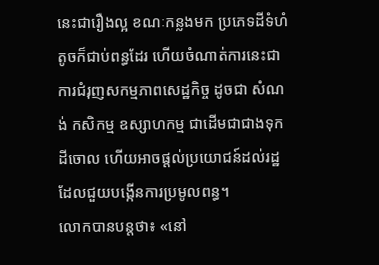នេះជារឿងល្អ ខណៈកន្លងមក ប្រភេទដីទំហំតូចក៏ជាប់ពន្ធដែរ ហើយចំណាត់ការនេះជាការជំរុញសកម្មភាពសេដ្ឋកិច្ច ដូចជា សំណង់ កសិកម្ម ឧស្សាហកម្ម ជាដើមជាជាងទុកដីចោល ហើយអាចផ្តល់ប្រយោជន៍ដល់រដ្ឋដែលជួយបង្កើនការប្រមូលពន្ធ។
លោកបានបន្តថា៖ «នៅ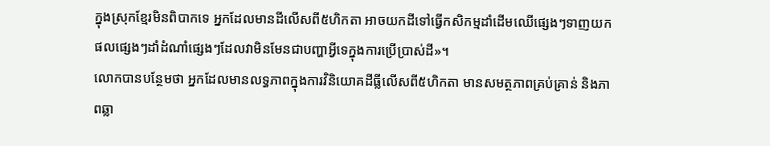ក្នុងស្រុកខ្មែរមិនពិបាកទេ អ្នកដែលមានដីលើសពី៥ហិកតា អាចយកដីទៅធ្វើកសិកម្មដាំដើមឈើផ្សេងៗទាញយកផលផ្សេងៗដាំដំណាំផ្សេងៗដែលវាមិនមែនជាបញ្ហាអ្វីទេក្នុងការប្រើប្រាស់ដី»។
លោកបានបន្ថែមថា អ្នកដែលមានលទ្ធភាពក្នុងការវិនិយោគដីធ្លីលើសពី៥ហិកតា មានសមត្ថភាពគ្រប់គ្រាន់ និងភាពឆ្លា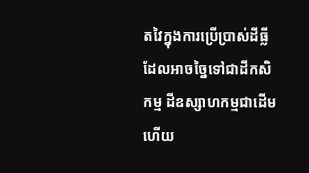តវៃក្នុងការប្រើប្រាស់ដីធ្លី ដែលអាចច្នៃទៅជាដីកសិកម្ម ដីឧស្សាហកម្មជាដើម ហើយ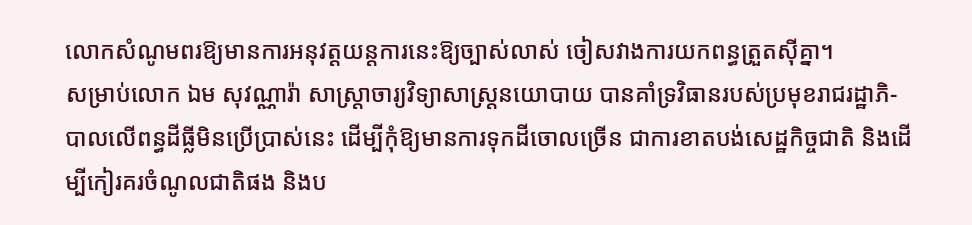លោកសំណូមពរឱ្យមានការអនុវត្តយន្តការនេះឱ្យច្បាស់លាស់ ចៀសវាងការយកពន្ធត្រួតស៊ីគ្នា។
សម្រាប់លោក ឯម សុវណ្ណារ៉ា សាស្ត្រាចារ្យវិទ្យាសាស្ត្រនយោបាយ បានគាំទ្រវិធានរបស់ប្រមុខរាជរដ្ឋាភិ-បាលលើពន្ធដីធ្លីមិនប្រើប្រាស់នេះ ដើម្បីកុំឱ្យមានការទុកដីចោលច្រើន ជាការខាតបង់សេដ្ឋកិច្ចជាតិ និងដើម្បីកៀរគរចំណូលជាតិផង និងប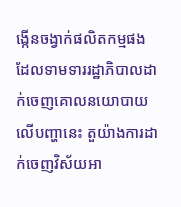ង្កើនចង្វាក់ផលិតកម្មផង ដែលទាមទាររដ្ឋាភិបាលដាក់ចេញគោលនយោបាយលើបញ្ហានេះ តួយ៉ាងការដាក់ចេញវិស័យអា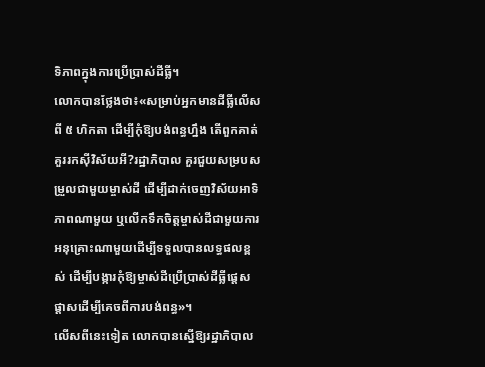ទិភាពក្នុងការប្រើប្រាស់ដីធ្លី។
លោកបានថ្លែងថា៖«សម្រាប់អ្នកមានដីធ្លីលើសពី ៥ ហិកតា ដើម្បីកុំឱ្យបង់ពន្ធហ្នឹង តើពួកគាត់គួររកស៊ីវិស័យអី?រដ្ឋាភិបាល គួរជួយសម្របសម្រួលជាមួយម្ចាស់ដី ដើម្បីដាក់ចេញវិស័យអាទិភាពណាមួយ ឬលើកទឹកចិត្តម្ចាស់ដីជាមួយការអនុគ្រោះណាមួយដើម្បីទទួលបានលទ្ធផលខ្ពស់ ដើម្បីបង្ការកុំឱ្យម្ចាស់ដីប្រើប្រាស់ដីធ្លីផ្តេសផ្តាសដើម្បីគេចពីការបង់ពន្ធ»។
លើសពីនេះទៀត លោកបានស្នើឱ្យរដ្ឋាភិបាល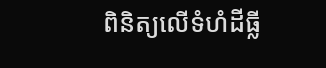ពិនិត្យលើទំហំដីធ្លី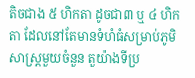តិចជាង ៥ ហិកតា ដូចជា៣ ឬ ៤ ហិកតា ដែលនៅតែមានទំហំធំសម្រាប់ភូមិសាស្ត្រមួយចំនួន តួយ៉ាងទីប្រ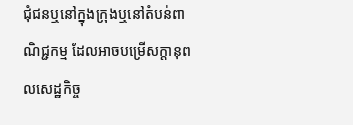ជុំជនឬនៅក្នុងក្រុងឬនៅតំបន់ពាណិជ្ជកម្ម ដែលអាចបម្រើសក្តានុពលសេដ្ឋកិច្ច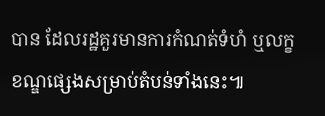បាន ដែលរដ្ឋគួរមានការកំណត់ទំហំ ឬលក្ខខណ្ឌផ្សេងសម្រាប់តំបន់ទាំងនេះ៕